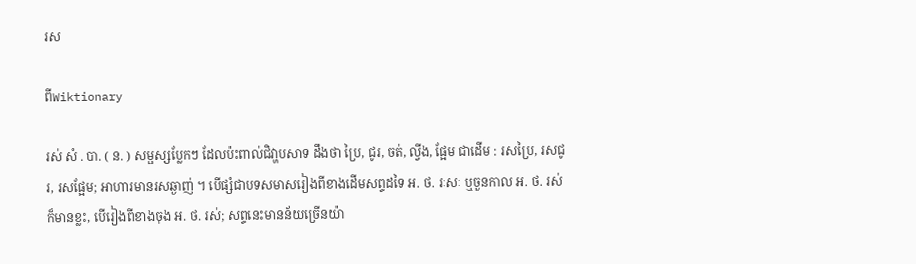រស

ពីWiktionary

រស់ សំ . បា. ( ន. ) សម្ផស្សប្លែកៗ ដែលប៉ះពាល់ជិវា្ហបសាទ ដឹងថា ប្រៃ, ជូរ, ចត់, ល្វីង, ផ្អែម ជាដើម : រសប្រៃ, រសជូរ, រសផ្អែម; អាហារមានរសឆ្ងាញ់ ។ បើផ្សំជាបទសមាសរៀងពីខាងដើមសព្ទដទៃ អ. ថ. រៈសៈ ឬចួនកាល អ. ថ. រស់ ក៏មានខ្លះ, បើរៀងពីខាងចុង អ. ថ. រស់; សព្ទនេះមានន័យច្រើនយ៉ា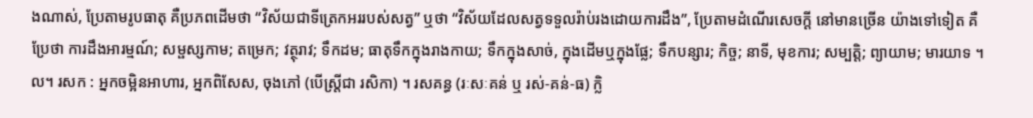ងណាស់, ប្រែតាមរូបធាតុ គឺប្រភពដើមថា “វិស័យជាទីត្រេកអររបស់សត្វ” ឬថា “វិស័យដែលសត្វទទួលរ៉ាប់រងដោយការដឹង”, ប្រែតាមដំណើរសេចក្ដី នៅមានច្រើន យ៉ាងទៅទៀត គឺប្រែថា ការដឹងអារម្មណ៍; សម្ផស្សកាម; តម្រេក; វត្ថុរាវ; ទឹកដម; ធាតុទឹកក្នុងរាងកាយ; ទឹកក្នុងសាច់, ក្នុងដើមឬក្នុងផ្លែ; ទឹកបន្សារ; កិច្ច; នាទី, មុខការ; សម្បត្តិ; ព្យាយាម; មារយាទ ។ល។ រសក : អ្នកចម្អិនអាហារ, អ្នកពិសែស, ចុងភៅ (បើស្ត្រីជា រសិកា) ។ រសគន្ធ (រៈសៈគន់ ឬ រស់-គន់-ធ) ក្លិ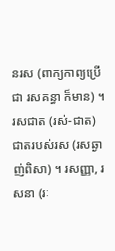នរស (ពាក្យកាព្យប្រើជា រសគន្ធា ក៏មាន) ។ រសជាត (រស់-ជាត) ជាតរបស់រស (រសឆ្ងាញ់ពិសា) ។ រសញ្ញា, រសនា (រៈ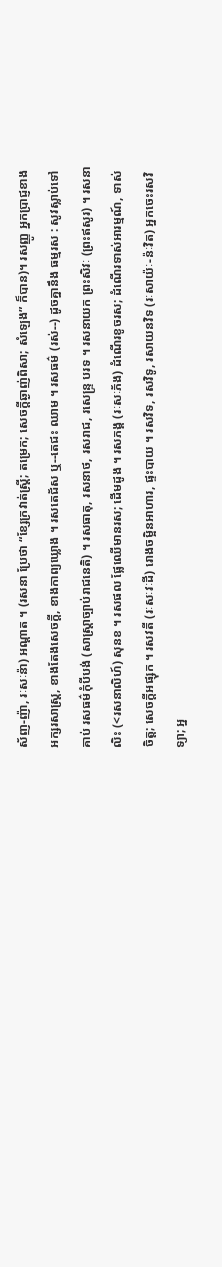ស័ញ-ញ៉ា, រៈសៈន៉ា) អណ្ដាត ។ (រសនា ប្រែថា “ខ្សែក្រវាត់ស្ត្រី; តម្រេក; សេចក្ដីឆ្ងាញ់ពិសា; សំឡេង” ក៏បាន)។ រសញ្ញូ អ្នកប្រាជ្ញខាងអក្សរសាស្រ្ត, ខាងតែងសេចក្ដី, ខាងកាព្យឃ្លោង ។ រសតេជ័ស ឬ--តេជះ ឈាម ។ រសធម៌ (រស់--) ដូចគ្នានឹង ធម្មរស : សូវស្លាប់ទៅគាប់ រសធម៌កុំបីបង់ (សាស្រ្តាច្បាប់រាជនេតិ) ។ រសធាតុ, រសនាថ, រសរាជ, រសេន្រ្ទ បរទ ។ រសនាយក ព្រះសិវៈ (ព្រះឥសូរ) ។ រសនាលិះ (<រសនាលិហ៍) សុនខ ។ រសផល ផ្លែឈើមានរស; ដើមដូង ។ រសភង្គ (រៈសៈភ័ង) ដំណើរខូចរស; ដំណើរទាស់អារម្មណ៍, ទាស់ចិត្ត; សេចក្ដីអផ្សុក ។ រសវតី (រៈសៈវៈដី) រោងចម្អិនអាហារ, ផ្ទះបាយ ។ រសវិទ, រសវិទូ, រសាយនវិទ (រៈសាយ៉ៈ-ន៉ៈវិត) អ្នកចេះរសវិទ្យា; អ្ន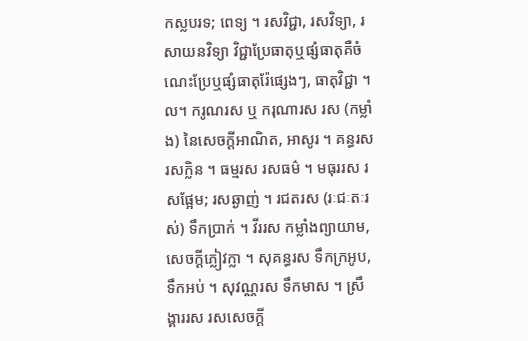កស្លបរទ; ពេទ្យ ។ រសវិជ្ជា, រសវិទ្យា, រសាយនវិទ្យា វិជ្ជាប្រែធាតុឬផ្សំធាតុគឺចំណេះប្រែឬផ្សំធាតុរ៉ែផ្សេងៗ, ធាតុវិជ្ជា ។ល។ ករូណរស ឬ ករុណារស រស (កម្លាំង) នៃសេចក្ដីអាណិត, អាសូរ ។ គន្ធរស រសក្លិន ។ ធម្មរស រសធម៌ ។ មធុររស រសផ្អែម; រសឆ្ងាញ់ ។ រជតរស (រៈជៈតៈរស់) ទឹកប្រាក់ ។ វីររស កម្លាំងព្យាយាម, សេចក្ដីភ្លៀវក្លា ។ សុគន្ធរស ទឹកក្រអូប, ទឹកអប់ ។ សុវណ្ណរស ទឹកមាស ។ ស្រឹង្គាររស រសសេចក្ដី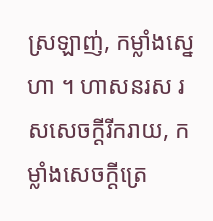ស្រឡាញ់, កម្លាំងស្នេហា ។ ហាសនរស រសសេចក្ដីរីករាយ, កម្លាំងសេចក្ដីត្រេ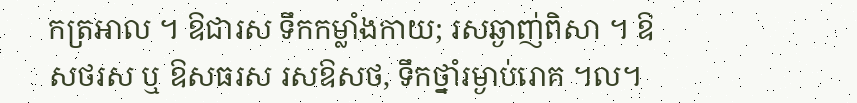កត្រអាល ។ ឱជារស ទឹកកម្លាំងកាយ; រសឆ្ងាញ់ពិសា ។ ឱសថរស ឬ ឱសធរស រសឱសថ, ទឹកថ្នាំរម្ងាប់រោគ ។ល។